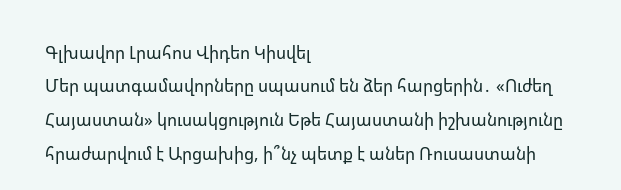Գլխավոր Լրահոս Վիդեո Կիսվել
Մեր պատգամավորները սպասում են ձեր հարցերին․ «Ուժեղ Հայաստան» կուսակցություն Եթե Հայաստանի իշխանությունը հրաժարվում է Արցախից, ի՞նչ պետք է աներ Ռուսաստանի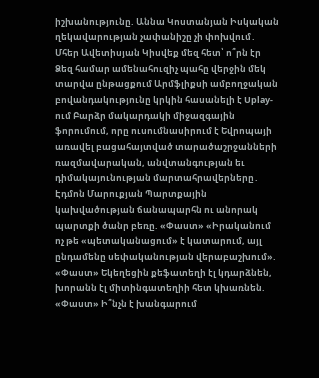իշխանությունը. Աննա Կոստանյան Իսկական ղեկավարության չափանիշը չի փոխվում․ Մհեր Ավետիսյան Կիսվեք մեզ հետ՝ ո՞րն էր Ձեզ համար ամենահուզիչ պահը վերջին մեկ տարվա ընթացքում Արմֆլիքսի ամբողջական բովանդակությունը կրկին հասանելի է Uplay-ում Բարձր մակարդակի միջազգային ֆորումում, որը ուսումնասիրում է Եվրոպայի առավել բացահայտված տարածաշրջանների ռազմավարական, անվտանգության եւ դիմակայունության մարտահրավերները․ Էդմոն Մարուքյան Պարտքային կախվածության ճանապարհն ու անորակ պարտքի ծանր բեռը. «Փաստ» «Իրականում ոչ թե «պետականացում» է կատարում, այլ ընդամենը սեփականության վերաբաշխում». «Փաստ» Եկեղեցին քեֆատեղի էլ կդարձնեն, խորանն էլ միտինգատեղիի հետ կխառնեն. «Փաստ» Ի՞նչն է խանգարում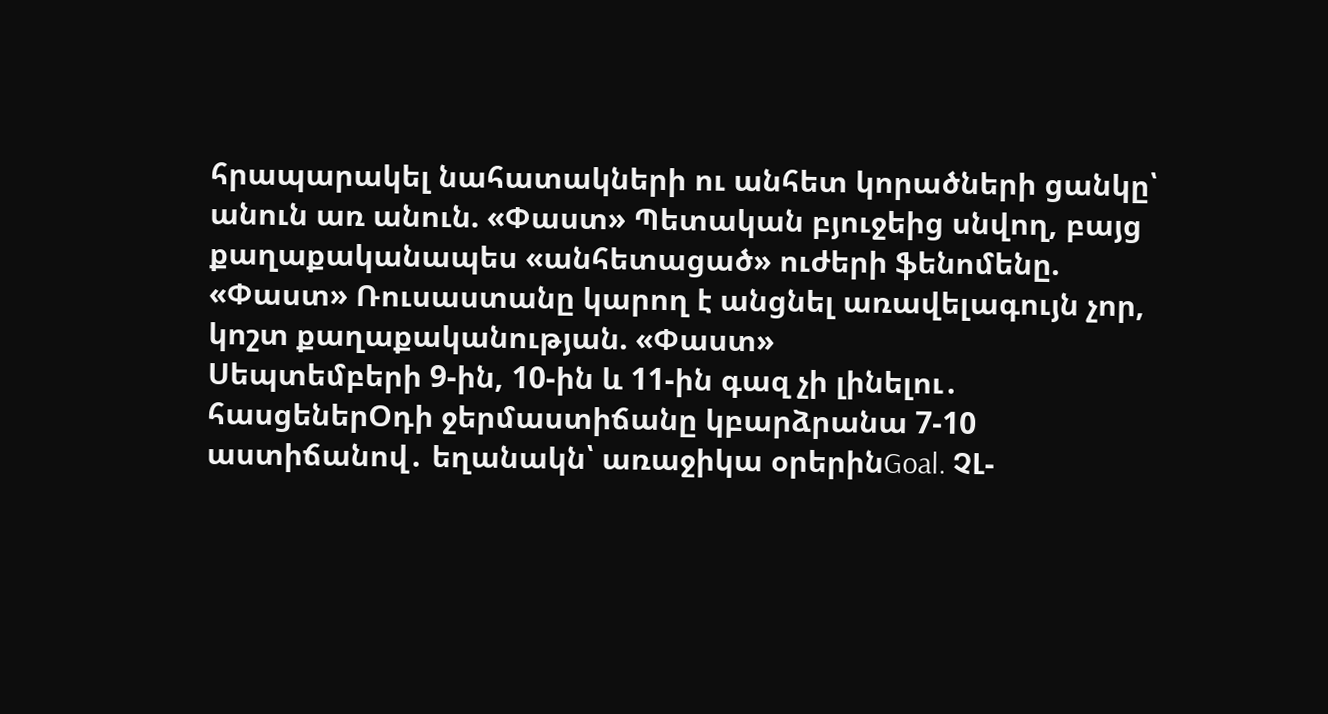հրապարակել նահատակների ու անհետ կորածների ցանկը՝ անուն առ անուն. «Փաստ» Պետական բյուջեից սնվող, բայց քաղաքականապես «անհետացած» ուժերի ֆենոմենը. «Փաստ» Ռուսաստանը կարող է անցնել առավելագույն չոր, կոշտ քաղաքականության. «Փաստ»
Սեպտեմբերի 9-ին, 10-ին և 11-ին գազ չի լինելու․ հասցեներՕդի ջերմաստիճանը կբարձրանա 7-10 աստիճանով․ եղանակն՝ առաջիկա օրերինGoal. ՉԼ-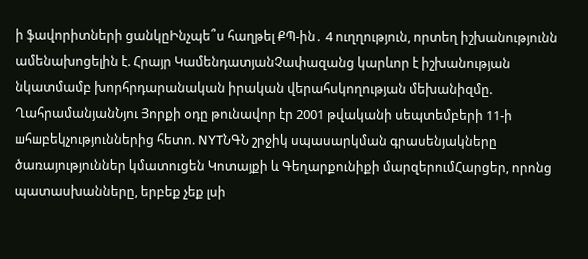ի ֆավորիտների ցանկըԻնչպե՞ս հաղթել ՔՊ-ին․ 4 ուղղություն, որտեղ իշխանությունն ամենախոցելին է. Հրայր ԿամենդատյանՉափազանց կարևոր է իշխանության նկատմամբ խորհրդարանական իրական վերահսկողության մեխանիզմը. ՂահրամանյանՆյու Յորքի օդը թունավոր էր 2001 թվականի սեպտեմբերի 11-ի шհшբեկչություններից հետո. NYTՆԳՆ շրջիկ սպասարկման գրասենյակները ծառայություններ կմատուցեն Կոտայքի և Գեղարքունիքի մարզերումՀարցեր, որոնց պատասխանները, երբեք չեք լսի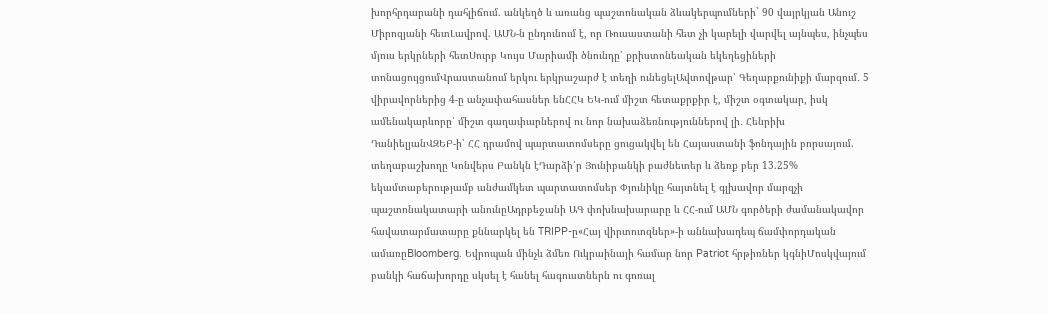խորհրդարանի դահլիճում. անկեղծ և առանց պաշտոնական ձևակերպումների` 90 վայրկյան Անուշ Միրոզյանի հետԼավրով. ԱՄՆ-ն ընդունում է, որ Ռուսաստանի հետ չի կարելի վարվել այնպես, ինչպես մյուս երկրների հետՍուրբ Կույս Մարիամի ծնունդը՝ քրիստոնեական եկեղեցիների տոնացույցումՎրաստանում երկու երկրաշարժ է տեղի ունեցելԱվտովթար՝ Գեղարքունիքի մարզում․ 5 վիրավորներից 4-ը անչափահասներ ենՀՀԿ ԵԿ-ում միշտ հետաքրքիր է, միշտ օգտակար, իսկ ամենակարևորը՝ միշտ գաղափարներով ու նոր նախաձեռնություններով լի․ Հենրիխ ԴանիելյանՎԶԵԲ-ի՝ ՀՀ դրամով պարտատոմսերը ցուցակվել են Հայաստանի ֆոնդային բորսայում. տեղաբաշխողը Կոնվերս Բանկն էԴարձի՛ր Յունիբանկի բաժնետեր և ձեռք բեր 13.25% եկամտաբերությամբ անժամկետ պարտատոմսեր Փյունիկը հայտնել է գլխավոր մարզչի պաշտոնակատարի անունըԱդրբեջանի ԱԳ փոխնախարարը և ՀՀ-ում ԱՄՆ գործերի ժամանակավոր հավատարմատարը քննարկել են TRIPP-ը«Հայ վիրտուոզներ»-ի աննախադեպ ճամփորդական ամառըBloomberg. Եվրոպան մինչև ձմեռ Ուկրաինայի համար նոր Patriot հրթիռներ կգնիՄոսկվայում բանկի հաճախորդը սկսել է հանել հագուստներն ու գոռալ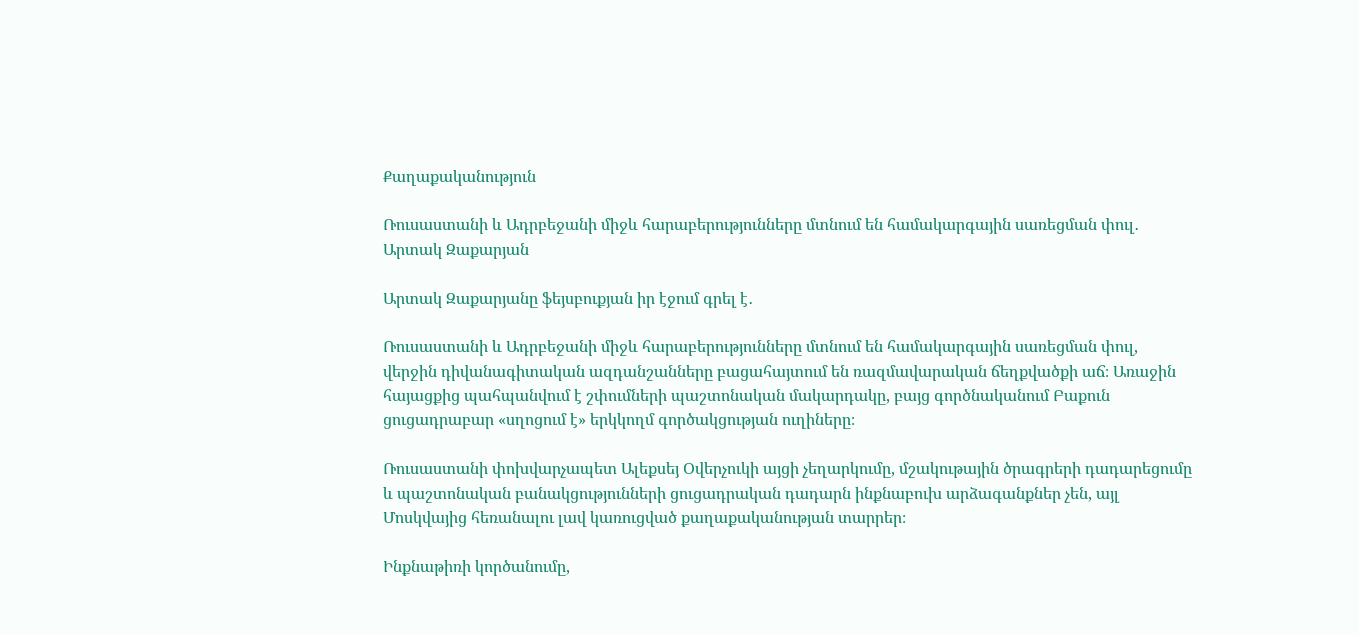Քաղաքականություն

Ռուսաստանի և Ադրբեջանի միջև հարաբերությունները մտնում են համակարգային սառեցման փուլ․ Արտակ Զաքարյան

Արտակ Զաքարյանը ֆեյսբուքյան իր էջում գրել է․

Ռուսաստանի և Ադրբեջանի միջև հարաբերությունները մտնում են համակարգային սառեցման փուլ, վերջին դիվանագիտական ազդանշանները բացահայտում են ռազմավարական ճեղքվածքի աճ։ Առաջին հայացքից պահպանվում է շփումների պաշտոնական մակարդակը, բայց գործնականում Բաքուն ցուցադրաբար «սղոցում է» երկկողմ գործակցության ուղիները։

Ռուսաստանի փոխվարչապետ Ալեքսեյ Օվերչուկի այցի չեղարկումը, մշակութային ծրագրերի դադարեցումը և պաշտոնական բանակցությունների ցուցադրական դադարն ինքնաբուխ արձագանքներ չեն, այլ Մոսկվայից հեռանալու լավ կառուցված քաղաքականության տարրեր։

Ինքնաթիռի կործանումը,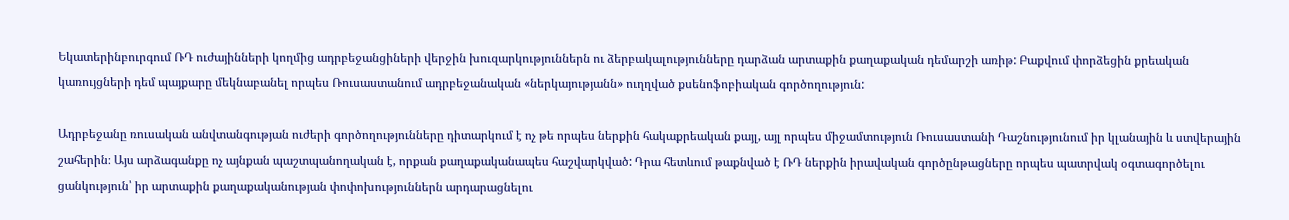Եկատերինբուրգում ՌԴ ուժայինների կողմից ադրբեջանցիների վերջին խուզարկություններն ու ձերբակալությունները դարձան արտաքին քաղաքական դեմարշի առիթ: Բաքվում փորձեցին քրեական կառույցների դեմ պայքարը մեկնաբանել որպես Ռուսաստանում ադրբեջանական «ներկայությանն» ուղղված քսենոֆոբիական գործողություն:

Ադրբեջանը ռուսական անվտանգության ուժերի գործողությունները դիտարկում է ոչ թե որպես ներքին հակաքրեական քայլ, այլ որպես միջամտություն Ռուսաստանի Դաշնությունում իր կլանային և ստվերային շահերին։ Այս արձագանքը ոչ այնքան պաշտպանողական է, որքան քաղաքականապես հաշվարկված: Դրա հետևում թաքնված է ՌԴ ներքին իրավական գործընթացները որպես պատրվակ օգտագործելու ցանկություն՝ իր արտաքին քաղաքականության փոփոխություններն արդարացնելու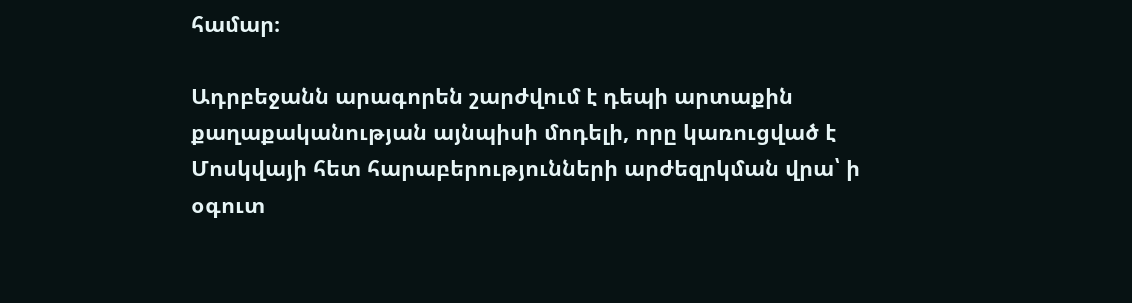համար։

Ադրբեջանն արագորեն շարժվում է դեպի արտաքին քաղաքականության այնպիսի մոդելի, որը կառուցված է Մոսկվայի հետ հարաբերությունների արժեզրկման վրա՝ ի օգուտ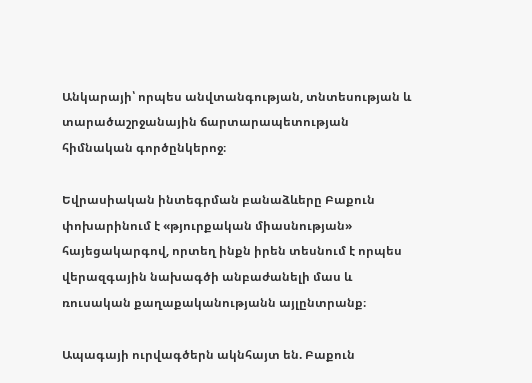Անկարայի՝ որպես անվտանգության, տնտեսության և տարածաշրջանային ճարտարապետության հիմնական գործընկերոջ։

Եվրասիական ինտեգրման բանաձևերը Բաքուն փոխարինում է «թյուրքական միասնության» հայեցակարգով, որտեղ ինքն իրեն տեսնում է որպես վերազգային նախագծի անբաժանելի մաս և ռուսական քաղաքականությանն այլընտրանք։

Ապագայի ուրվագծերն ակնհայտ են. Բաքուն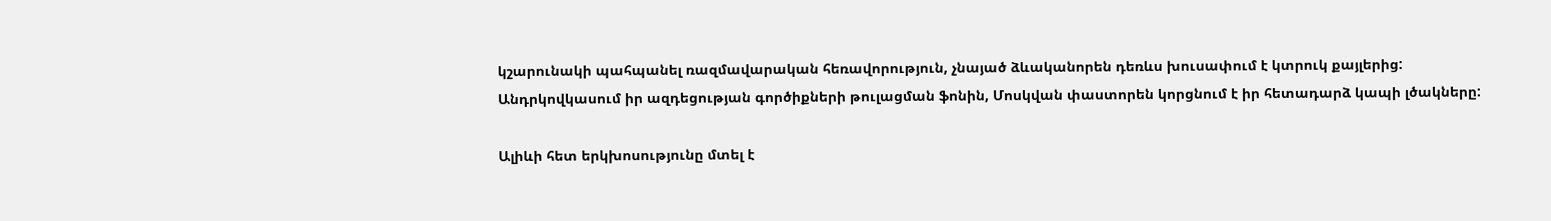կշարունակի պահպանել ռազմավարական հեռավորություն, չնայած ձևականորեն դեռևս խուսափում է կտրուկ քայլերից: Անդրկովկասում իր ազդեցության գործիքների թուլացման ֆոնին, Մոսկվան փաստորեն կորցնում է իր հետադարձ կապի լծակները:

Ալիևի հետ երկխոսությունը մտել է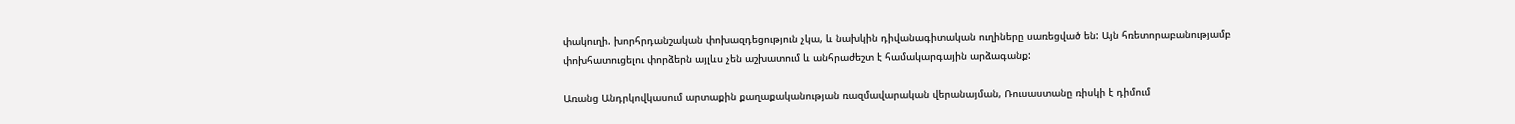փակուղի. խորհրդանշական փոխազդեցություն չկա, և նախկին դիվանագիտական ուղիները սառեցված են: Այն հռետորաբանությամբ փոխհատուցելու փորձերն այլևս չեն աշխատում և անհրաժեշտ է համակարգային արձագանք:

Առանց Անդրկովկասում արտաքին քաղաքականության ռազմավարական վերանայման, Ռուսաստանը ռիսկի է դիմում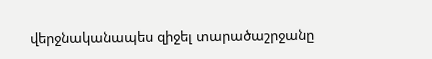վերջնականապես զիջել տարածաշրջանը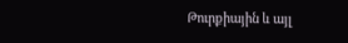Թուրքիային և այլ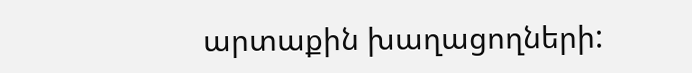արտաքին խաղացողների: